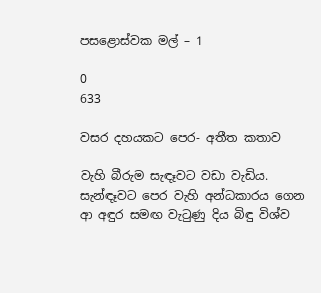පසළොස්වක මල් – 1

0
633

වසර දහයකට පෙර- අතීත කතාව

වැහි බීරුම සැඳෑවට වඩා වැඩිය. සැන්ඳෑවට පෙර වැහි අන්ධකාරය ගෙන ආ අඳුර සමඟ වැටුණු දිය බිඳු විශ්ව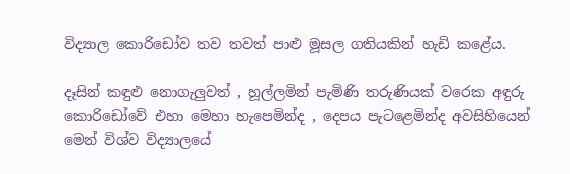විද්‍යාල කොරිඩෝව තව තවත් පාළු මූසල ගතියකින් හැඩි කළේය.

දෑසින් කඳුළු නොගැලුවත් , හූල්ලමින් පැමිණි තරුණියක් වරෙක අඳුරු කොරිඩෝවේ එහා මෙහා හැපෙමින්ද , දෙපය පැටළෙමින්ද අවසිහියෙන් මෙන් විශ්ව විද්‍යාලයේ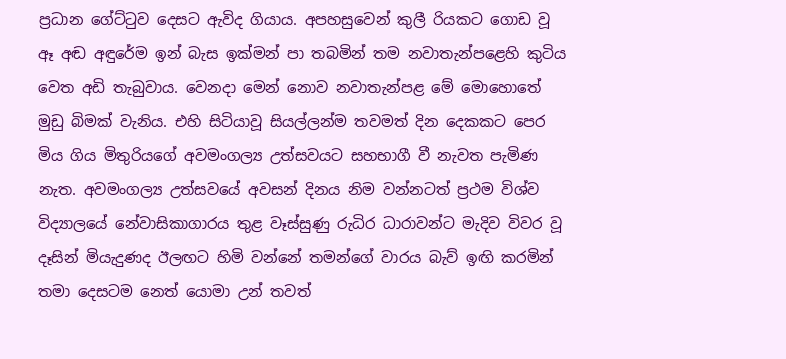ප්‍රධාන ගේට්ටුව දෙසට ඇවිද ගියාය. අපහසුවෙන් කුලී රියකට ගොඩ වූ ඈ අඬ අඳුරේම ඉන් බැස ඉක්මන් පා තබමින් තම නවාතැන්පළෙහි කුටිය වෙත අඩි තැබුවාය. වෙනදා මෙන් නොව නවාතැන්පළ මේ මොහොතේ මුඩු බිමක් වැනිය. එහි සිටියාවූ සියල්ලන්ම තවමත් දින දෙකකට පෙර මිය ගිය මිතුරියගේ අවමංගල්‍ය උත්සවයට සහභාගී වී නැවත පැමිණ නැත. අවමංගල්‍ය උත්සවයේ අවසන් දිනය නිම වන්නටත් ප්‍රථම විශ්ව විද්‍යාලයේ නේවාසිකාගාරය තුළ වෑස්සුණු රුධිර ධාරාවන්ට මැදිව විවර වූ දෑසින් මියැදුණද ඊලඟට හිමි වන්නේ තමන්ගේ වාරය බැව් ඉඟි කරමින් තමා දෙසටම නෙත් යොමා උන් තවත්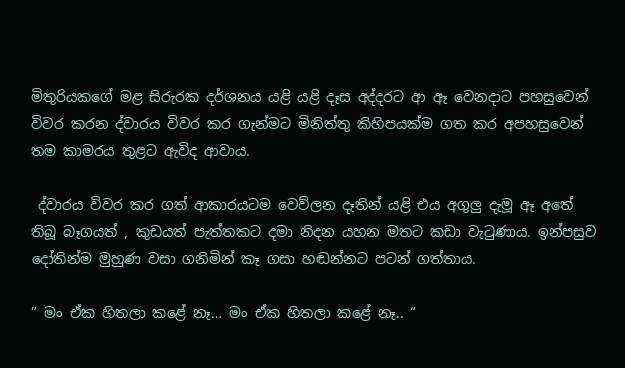මිතුරියකගේ මළ සිරුරක දර්ශනය යළි යළි දෑස අද්දරට ආ ඈ වෙනදාට පහසුවෙන් විවර කරන ද්වාරය විවර කර ගැන්මට මිනිත්තු කිහිපයක්ම ගත කර අපහසුවෙන් තම කාමරය තුළට ඇවිද ආවාය.

 ද්වාරය විවර කර ගත් ආකාරයටම වෙව්ලන දෑතින් යළි එය අගුලු දැමූ ඈ අතේ තිබූ බෑගයත් , කුඩයත් පැත්තකට දමා නිදන යහන මතට කඩා වැටුණාය. ඉන්පසුව දෝතින්ම මුහුණ වසා ගනිමින් කෑ ගසා හඬන්නට පටන් ගත්තාය.

” මං ඒක හිතලා කළේ නෑ… මං ඒක හිතලා කළේ නෑ.. “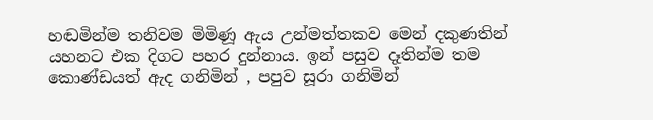හඬමින්ම තනිවම මිමිණූ ඇය උන්මත්තකව මෙන් දකුණතින් යහනට එක දිගට පහර දුන්නාය. ඉන් පසුව දෑතින්ම තම කොණ්ඩයත් ඇද ගනිමින් , පපුව සූරා ගනිමින්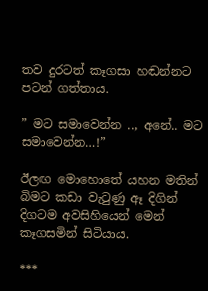තව දුරටත් කෑගසා හඬන්නට පටන් ගත්තාය.

” මට සමාවෙන්න .., අනේ.. මට සමාවෙන්න…!”

ඊලඟ මොහොතේ යහන මතින් බිමට කඩා වැටුණු ඈ දිගින් දිගටම අවසිහියෙන් මෙන් කෑගසමින් සිටියාය.

***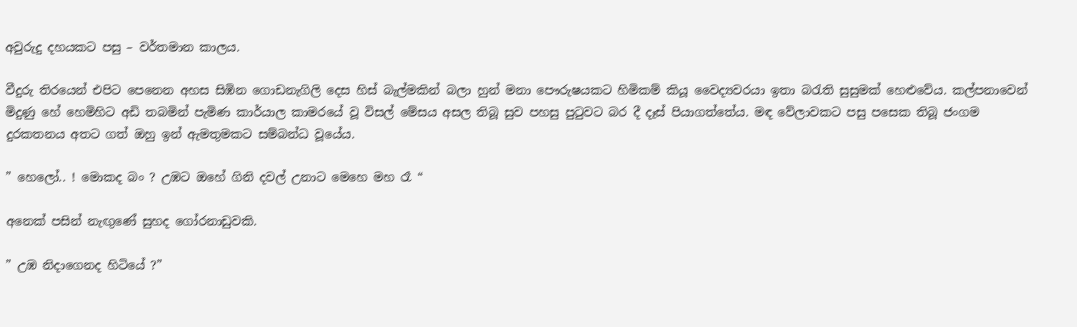අවුරුදු දහයකට පසු – වර්තමාන කාලය.

වීදුරු තිරයෙන් එපිට පෙනෙන අහස සිඹින ගොඩනැගිලි දෙස හිස් බැල්මකින් බලා හුන් මනා පෞරුෂයකට හිමිකම් කියූ වෛද්‍යවරයා ඉතා බරැති සුසුමක් හෙළුවේය. කල්පනාවෙන් මිදුණු හේ හෙමිහිට අඩි තබමින් පැමිණ කාර්යාල කාමරයේ වූ විසල් මේසය අසල තිබූ සුව පහසු පුටුවට බර දී දෑස් පියාගත්තේය. මඳ වේලාවකට පසු පසෙක තිබූ ජංගම දුරකතනය අතට ගත් ඔහු ඉන් ඇමතුමකට සම්බන්ධ වූයේය.

” හෙලෝ.. ! මොකද බං ? උඹට ඔහේ ගිනි දවල් උනාට මෙහෙ මහ රෑ “

අනෙක් පසින් නැඟුණේ සුහද ගෝරනාඩුවකි.

” උඹ නිදාගෙනද හිටියේ ?”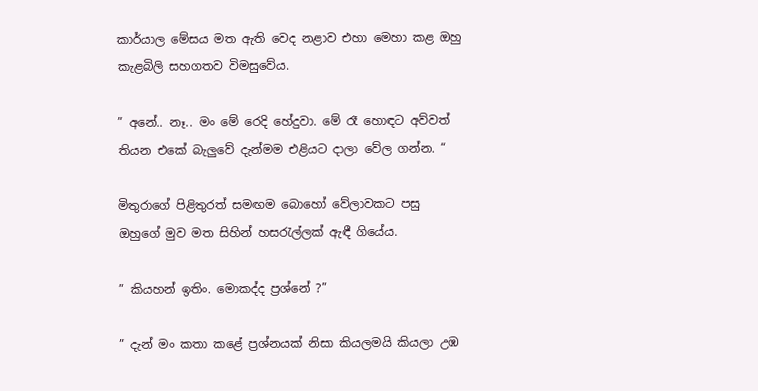කාර්යාල මේසය මත ඇති වෙද නළාව එහා මෙහා කළ ඔහු කැළබිලි සහගතව විමසුවේය.

” අනේ.. නෑ.. මං මේ රෙදි හේදුවා. මේ රෑ හොඳට අව්වත් තියන එකේ බැලුවේ දැන්මම එළියට දාලා වේල ගන්න. “

මිතුරාගේ පිළිතුරත් සමඟම බොහෝ වේලාවකට පසු ඔහුගේ මුව මත සිහින් හසරැල්ලක් ඇඳී ගියේය.

” කියහන් ඉතිං. මොකද්ද ප්‍රශ්නේ ?”

” දැන් මං කතා කළේ ප්‍රශ්නයක් නිසා කියලමයි කියලා උඹ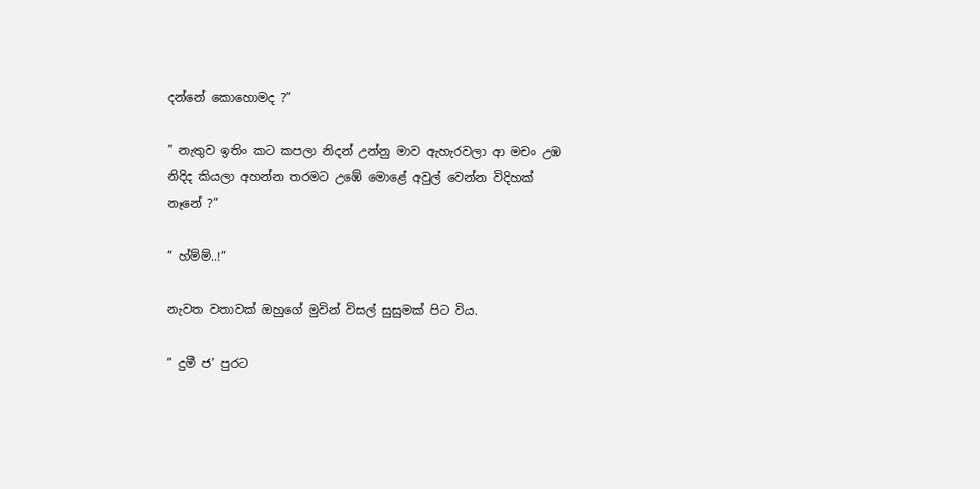දන්නේ කොහොමද ?”

” නැතුව ඉතිං කට කපලා නිදන් උන්නු මාව ඇහැරවලා ආ මචං උඹ නිදිද කියලා අහන්න තරමට උඹේ මොළේ අවුල් වෙන්න විදිහක් නෑනේ ?”

” හ්ම්ම්..!”

නැවත වතාවක් ඔහුගේ මුවින් විසල් සුසුමක් පිට විය.

” දුමී ජ’ පුරට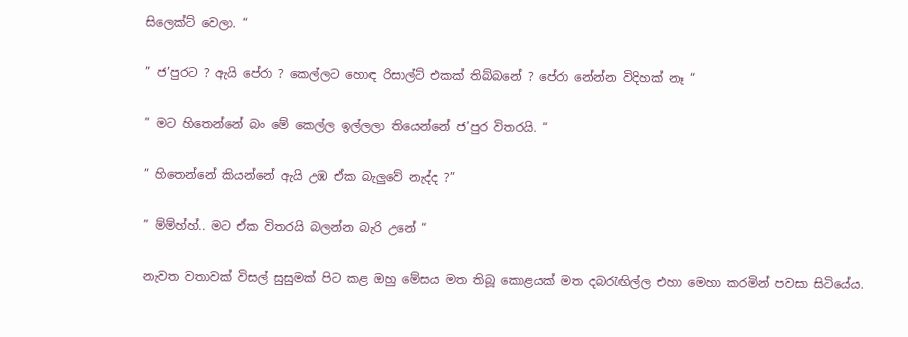සිලෙක්ට් වෙලා. “

” ජ’පුරට ? ඇයි පේරා ? කෙල්ලට හොඳ රිසාල්ට් එකක් තිබ්බනේ ? පේරා නේන්න විදිහක් නෑ “

” මට හිතෙන්නේ බං මේ කෙල්ල ඉල්ලලා තියෙන්නේ ජ’පුර විතරයි. “

” හිතෙන්නේ කියන්නේ ඇයි උඹ ඒක බැලුවේ නැද්ද ?”

” ම්ම්හ්හ්.. මට ඒක විතරයි බලන්න බැරි උනේ “

නැවත වතාවක් විසල් සුසුමක් පිට කළ ඔහු මේසය මත තිබූ කොළයක් මත දබරැඟිල්ල එහා මෙහා කරමින් පවසා සිටියේය.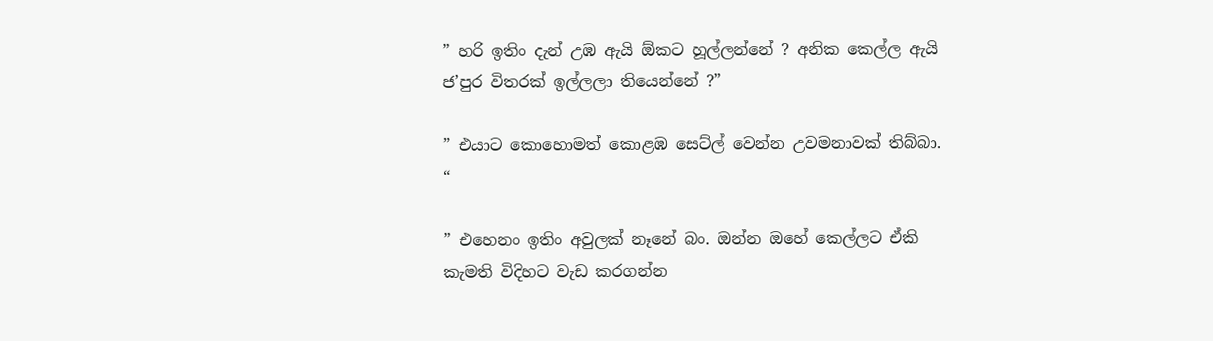” හරි ඉතිං දැන් උඹ ඇයි ඕකට හූල්ලන්නේ ? අනික කෙල්ල ඇයි ජ’පුර විතරක් ඉල්ලලා තියෙන්නේ ?”

” එයාට කොහොමත් කොළඹ සෙට්ල් වෙන්න උවමනාවක් තිබ්බා. “

” එහෙනං ඉතිං අවුලක් නෑනේ බං. ඔන්න ඔහේ කෙල්ලට ඒකි කැමති විදිහට වැඩ කරගන්න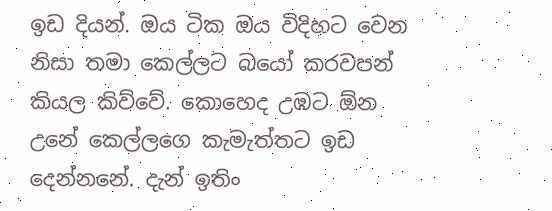ඉඩ දියන්. ඔය ටික ඔය විදිහට වෙන නිසා තමා කෙල්ලට බයෝ කරවපන් කියල කිව්වේ. කොහෙද උඹට ඕන උනේ කෙල්ලගෙ කැමැත්‍තට ඉඩ දෙන්නනේ. දැන් ඉතිං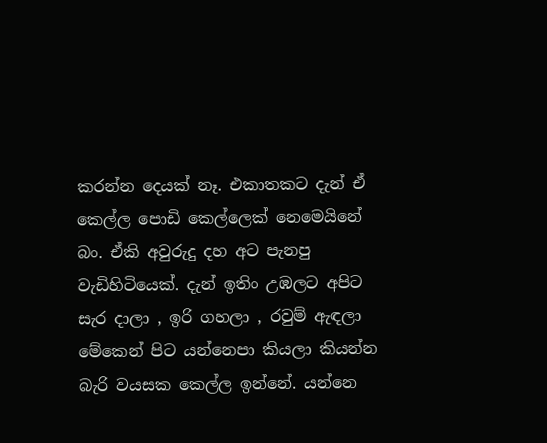කරන්න දෙයක් නෑ. එකාතකට දැන් ඒ කෙල්ල පොඩි කෙල්ලෙක් නෙමෙයිනේ බං. ඒකි අවුරුදු දහ අට පැනපු වැඩිහිටියෙක්. දැන් ඉතිං උඹලට අපිට සැර දාලා , ඉරි ගහලා , රවුම් ඇඳලා මේකෙන් පිට යන්නෙපා කියලා කියන්න බැරි වයසක කෙල්ල ඉන්නේ. යන්නෙ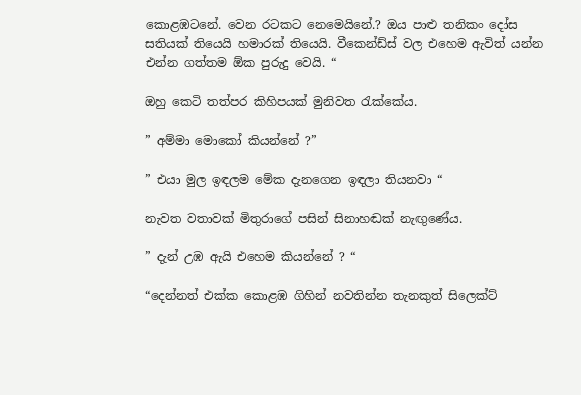කොළඹටනේ. වෙන රටකට නෙමෙයිනේ.? ඔය පාළු තනිකං දෝස සතියක් තියෙයි හමාරක් තියෙයි. වීකෙන්ඩ්ස් වල එහෙම ඇවිත් යන්න එන්න ගත්‍තම ඕක පුරුදු වෙයි. “

ඔහු කෙටි තත්පර කිහිපයක් මුනිවත රැක්කේය.

” අම්මා මොකෝ කියන්නේ ?”

” එයා මුල ඉඳලම මේක දැනගෙන ඉඳලා තියනවා “

නැවත වතාවක් මිතුරාගේ පසින් සිනාහඬක් නැඟුණේය.

” දැන් උඹ ඇයි එහෙම කියන්නේ ? “

“දෙන්නත් එක්ක කොළඹ ගිහින් නවතින්න තැනකුත් සිලෙක්ට්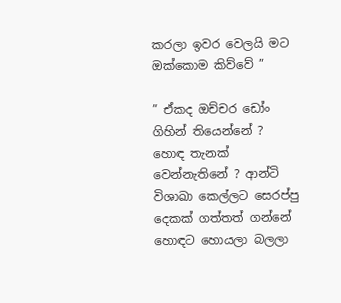කරලා ඉවර වෙලයි මට ඔක්කොම කිව්වේ ”

” ඒකද ඔච්චර ඩෝං ගිහින් තියෙන්නේ ? හොඳ තැනක් වෙන්නැතිනේ ? ආන්ටි විශාඛා කෙල්ලට සෙරප්පු දෙකක් ගත්තත් ගන්නේ හොඳට හොයලා බලලා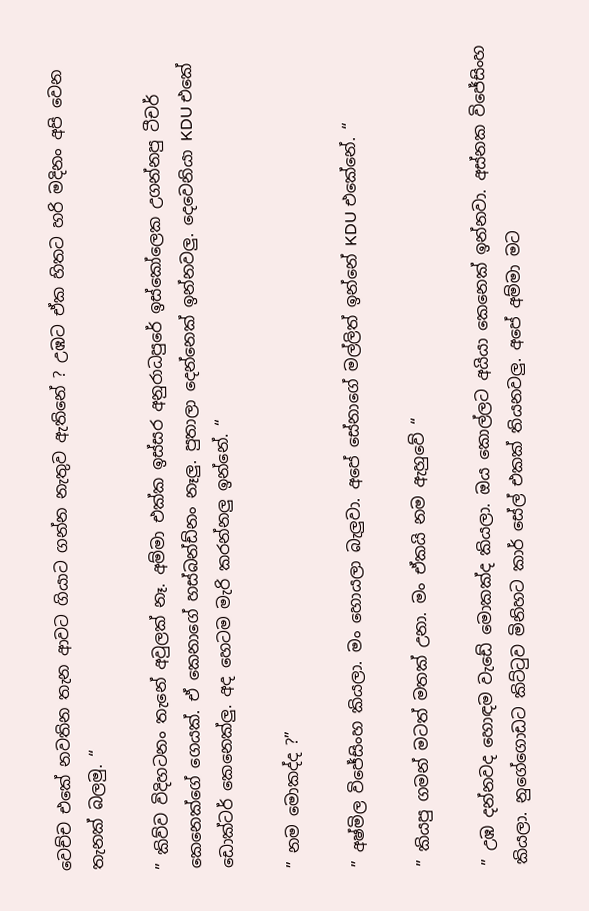වෙච්ච එකේ නවතින තැන ආවට ගියාට ගන්න නැතුව ඇතිනේ ? උඹට ඒක හිතට හරි මදිනං අපි වෙන තැනක් බලමු. “

” කිව්ව විදිහටනං තැනේ අවුලක් නෑ. අම්මා එක්ක ඉස්සර අනුරාධපුරේ ඉස්කෝලෙක උගන්නපු ටීචර් කෙනෙක්ගේ ගෙයක්. ඒ කෙනාගේ හස්බන්ඩ්නං නෑලු. පුතාලා දෙන්නෙක් ඉන්නවලු. දෙවෙනියා KDU එකේ ඩොක්ටර් කෙනෙක්ලු. අද හෙටම මැරි කරන්නලු ඉන්නේ. “

” නම මොකද්ද ?”

” අෂ්මිල විජේසිංහ කියලා. මං හොයලා බැලුවා. අපේ සේනාගේ මල්ලිත් ඉන්නේ KDU එකේනේ. “

” කියපු ගමන් මටත් මතක් උනා. මං ඒකයි නම ඇහුවේ “

” උඹ දන්නවද හොඳම වැඩේ මොකක්ද කියලා. ඔය කොල්ලට අයියා කෙනෙක් ඉන්නවා. අස්නක විජේසිංහ කියලා. නුගේගොඩට කිට්ටුව මිනිහට කාර් සේල් එකක් තියනවලු. අපේ අම්මා මට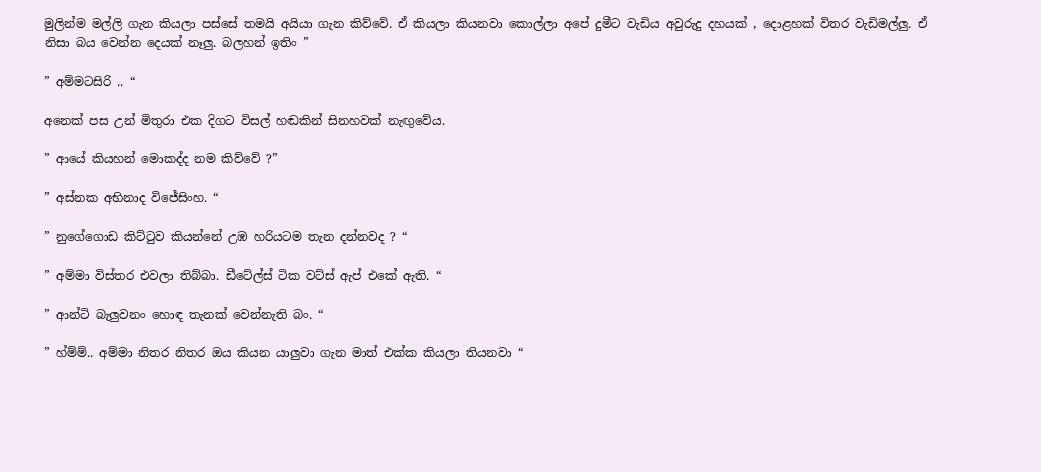මුලින්ම මල්ලි ගැන කියලා පස්සේ තමයි අයියා ගැන කිව්වේ. ඒ කියලා කියනවා කොල්ලා අපේ දුමීට වැඩිය අවුරුදු දහයක් , දොළහක් විතර වැඩිමල්ලු. ඒ නිසා බය වෙන්න දෙයක් නෑලු. බලහන් ඉතිං ”

” අම්මටසිරි .. “

අනෙක් පස උන් මිතුරා එක දිගට විසල් හඬකින් සිනහවක් නැඟුවේය.

” ආයේ කියහන් මොකද්ද නම කිව්වේ ?”

” අස්නක අභිනාද විජේසිංහ. “

” නුගේගොඩ කිට්ටුව කියන්නේ උඹ හරියටම තැන දන්නවද ? “

” අම්මා විස්තර එවලා තිබ්බා. ඩීටේල්ස් ටික වට්ස් ඇප් එකේ ඇති. “

” ආන්ටි බැලුවනං හොඳ තැනක් වෙන්නැති බං. “

” හ්ම්ම්.. අම්මා නිතර නිතර ඔය කියන යාලුවා ගැන මාත් එක්ක කියලා තියනවා “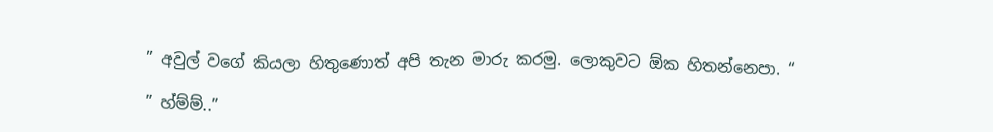” අවුල් වගේ කියලා හිතුණොත් අපි තැන මාරු කරමු. ලොකුවට ඕක හිතන්නෙපා. “

” හ්ම්ම්..”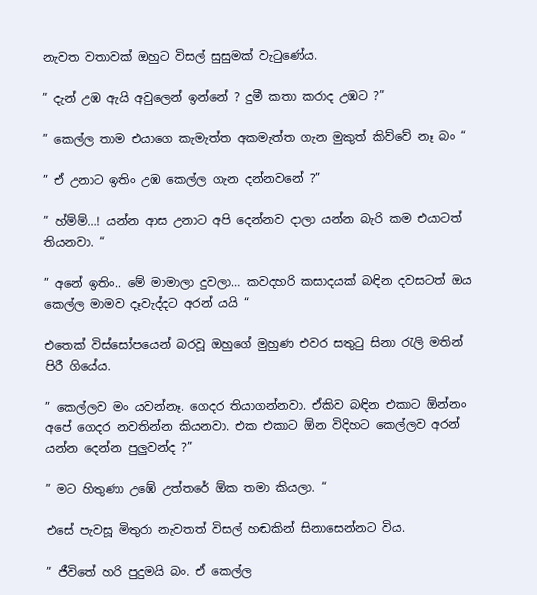නැවත වතාවක් ඔහුට විසල් සුසුමක් වැටුණේය.

” දැන් උඹ ඇයි අවුලෙන් ඉන්නේ ? දුමී කතා කරාද උඹට ?”

” කෙල්ල තාම එයාගෙ කැමැත්ත අකමැත්ත ගැන මුකුත් කිව්වේ නෑ බං “

” ඒ උනාට ඉතිං උඹ කෙල්ල ගැන දන්නවනේ ?”

” හ්ම්ම්…! යන්න ආස උනාට අපි දෙන්නව දාලා යන්න බැරි කම එයාටත් තියනවා. “

” අනේ ඉතිං.. මේ මාමාලා දුවලා… කවදහරි කසාදයක් බඳින දවසටත් ඔය කෙල්ල මාමව දෑවැද්දට අරන් යයි “

එතෙක් විස්සෝපයෙන් බරවූ ඔහුගේ මුහුණ එවර සතුටු සිනා රැලි මතින් පිරී ගියේය.

” කෙල්ලව මං යවන්නෑ. ගෙදර තියාගන්නවා. ඒකිව බඳින එකාට ඕන්නං අපේ ගෙදර නවතින්න කියනවා. එක එකාට ඕන විදිහට කෙල්ලව අරන් යන්න දෙන්න පුලුවන්ද ?”

” මට හිතුණා උඹේ උත්තරේ ඕක තමා කියලා. “

එසේ පැවසූ මිතුරා නැවතත් විසල් හඬකින් සිනාසෙන්නට විය.

” ජීවිතේ හරි පුදුමයි බං. ඒ කෙල්ල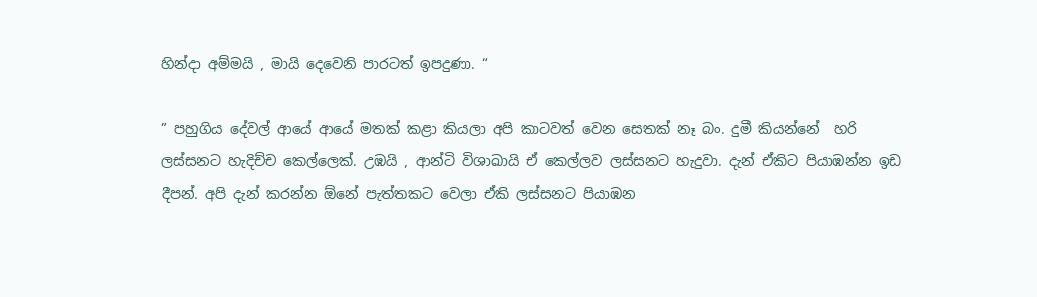හින්දා අම්මයි , මායි දෙවෙනි පාරටත් ඉපදුණා. “

” පහුගිය දේවල් ආයේ ආයේ මතක් කළා කියලා අපි කාටවත් වෙන සෙතක් නෑ බං. දුමී කියන්නේ  හරි ලස්සනට හැදිච්ච කෙල්ලෙක්. උඹයි , ආන්ටි විශාඛායි ඒ කෙල්ලව ලස්සනට හැදුවා. දැන් ඒකිට පියාඹන්න ඉඩ දීපන්. අපි දැන් කරන්න ඕනේ පැත්‍තකට වෙලා ඒකි ලස්සනට පියාඹන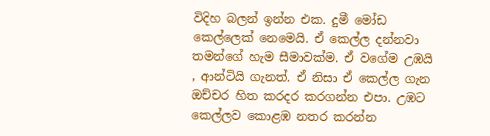විදිහ බලන් ඉන්න එක. දුමී මෝඩ කෙල්ලෙක් නෙමෙයි. ඒ කෙල්ල දන්නවා තමන්ගේ හැම සීමාවක්ම. ඒ වගේම උඹයි , ආන්ටියි ගැනත්. ඒ නිසා ඒ කෙල්ල ගැන ඔච්චර හිත කරදර කරගන්න එපා. උඹට කෙල්ලව කොළඹ නතර කරන්න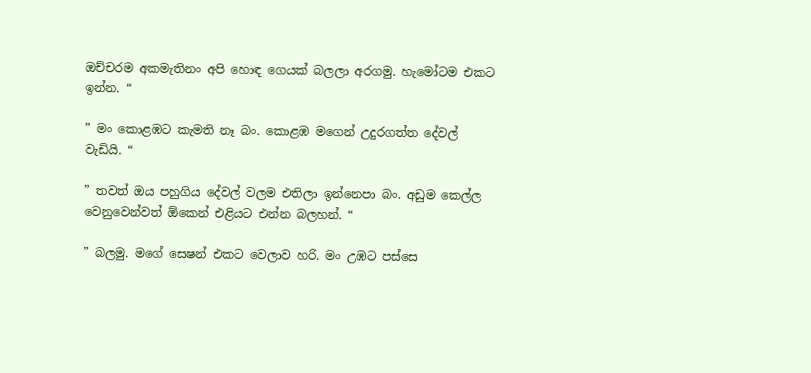ඔච්චරම අකමැතිනං අපි හොඳ ගෙයක් බලලා අරගමු. හැමෝටම එකට ඉන්න. “

” මං කොළඹට කැමති නෑ බං. කොළඹ මගෙන් උදුරගත්ත දේවල් වැඩියි. “

” තවත් ඔය පහුගිය දේවල් වලම එතිලා ඉන්නෙපා බං. අඩුම කෙල්ල වෙනුවෙන්වත් ඕකෙන් එළියට එන්න බලහන්. “

” බලමු. මගේ සෙෂන් එකට වෙලාව හරි. මං උඹට පස්සෙ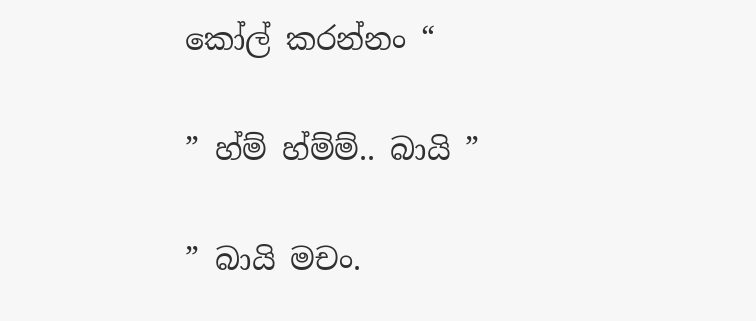කෝල් කරන්නං “

” හ්ම් හ්ම්ම්.. බායි ”

” බායි මචං.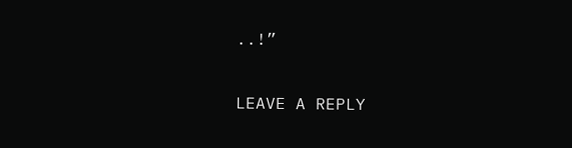..!”

LEAVE A REPLY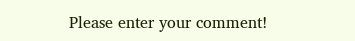Please enter your comment!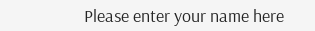Please enter your name here